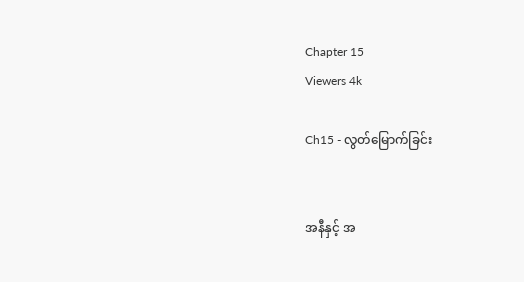Chapter 15
Viewers 4k

Ch15 - လွတ်မြောက်ခြင်း


အနီနှင့် အ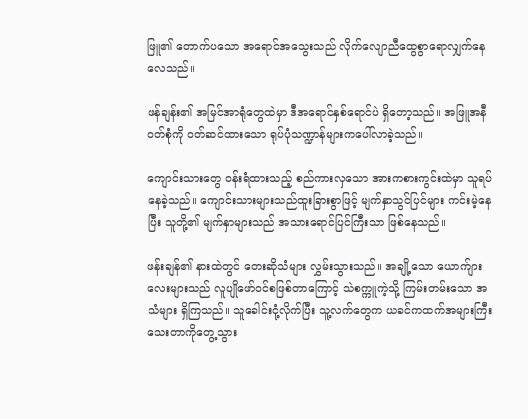ဖြူ၏ တောက်ပသော အရောင်အသွေးသည် လိုက်လျောညီထွေစွာရောလျှက်နေလေသည်။

ဖန်ချန်း၏ အမြင်အာရုံတွေထဲမှာ ဒီအရောင်နှစ်ရောင်ပဲ ရှိတော့သည်။ အဖြူအနီ ၀တ်စုံကို ၀တ်ဆင်ထားသော ရုပ်ပုံသဏ္ဍာန်များကပေါ်လာခဲ့သည်။

ကျောင်းသားတွေ ဝန်းရံထားသည့် စည်ကားလှသော အားကစားကွင်းထဲမှာ သူရပ်နေခဲ့သည်။ ကျောင်းသားများသည်ထူးခြားစွာဖြင့် မျက်နှာသွင်ပြင်များ ကင်းမဲ့နေပြီး သူတို့၏ မျက်နှာများသည် အသားရောင်ပြင်ကြီးသာ ဖြစ်နေသည်။

ဖန်းချန်၏ နားထဲတွင် တေးဆိုသံများ လွှမ်းသွားသည်။ အချို့သော ယောက်ျားလေးများသည် လူပျိုဖော်ဝင်စဖြစ်တာကြောင့် သဲစက္ကူကဲ့သို့ ကြမ်းတမ်းသော အသံများ ရှိကြသည်။ သူခေါင်းငုံ့လိုက်ပြီး သူ့လက်တွေက ယခင်ကထက်အများကြီးသေးတာကိုတွေ့သွား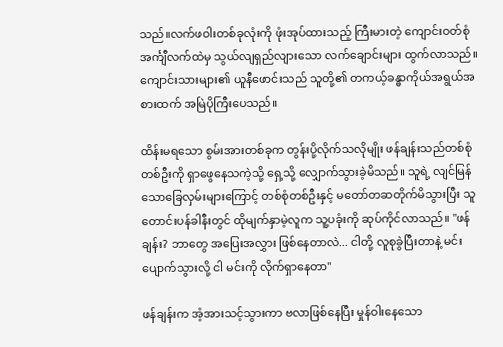သည်။လက်ဖဝါးတစ်ခုလုံးကို ဖုံးအုပ်ထားသည့် ကြီးမားတဲ့ ကျောင်းဝတ်စုံ အင်္ကျီလက်ထဲမှ သွယ်လျရှည်လျားသော လက်ချောင်းများ ထွက်လာသည်။ ကျောင်းသားများ၏ ယူနီဖောင်းသည် သူတို့၏ တကယ့်ခန္ဓာကိုယ်အရွယ်အစားထက် အမြဲပိုကြီးပေသည်။

ထိန်းမရသော စွမ်းအားတစ်ခုက တွန်းပို့လိုက်သလိုမျိုး ဖန်ချန်းသည်တစ်စုံတစ်ဦးကို ရှာဖွေနေသကဲ့သို့ ရှေ့သို့ လျှောက်သွားခဲ့မိသည်။ သူရဲ့ လျင်မြန်သောခြေလှမ်းများကြောင့် တစ်စုံတစ်ဦးနှင့် မတော်တဆတိုက်မိသွားပြီး သူတောင်းပန်ခါနီးတွင် ထိုမျက်နှာမဲ့လူက သူ့ပခုံးကို ဆုပ်ကိုင်လာသည်။ "ဖန်ချန်း? ဘာတွေ အပြေးအလွှား ဖြစ်နေတာလဲ... ငါတို့ လူစုခွဲပြီးတာနဲ့ မင်း ပျောက်သွားလို့ ငါ မင်းကို လိုက်ရှာနေတာ"

ဖန်ချန်းက အံ့အားသင့်သွားကာ ဗလာဖြစ်နေပြီး မှုန်ဝါးနေသော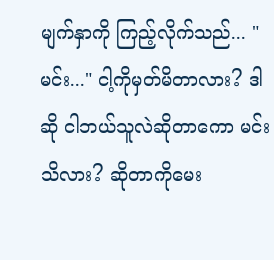မျက်နှာကို ကြည့်လိုက်သည်... "မင်း..." ငါ့ကိုမှတ်မိတာလား? ဒါဆို ငါဘယ်သူလဲဆိုတာကော မင်းသိလား? ဆိုတာကိုမေး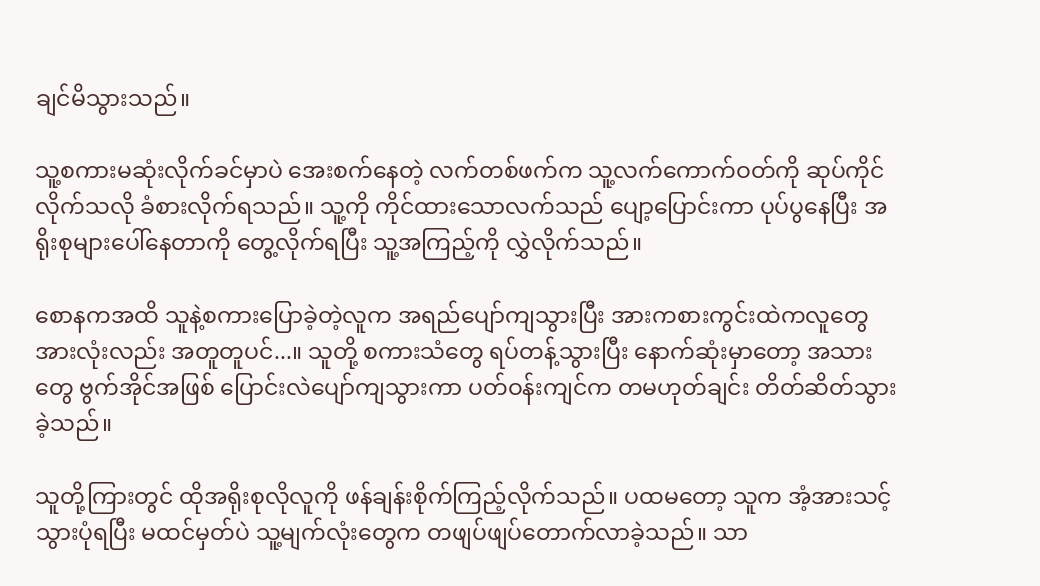ချင်မိသွားသည်။

သူ့စကားမဆုံးလိုက်ခင်မှာပဲ အေးစက်နေတဲ့ လက်တစ်ဖက်က သူ့လက်ကောက်ဝတ်ကို ဆုပ်ကိုင်လိုက်သလို ခံစားလိုက်ရသည်။ သူ့ကို ကိုင်ထားသောလက်သည် ပျော့ပြောင်းကာ ပုပ်ပွနေပြီး အရိုးစုများပေါ်နေတာကို တွေ့လိုက်ရပြီး သူ့အကြည့်ကို လွှဲလိုက်သည်။

စောနကအထိ သူနဲ့စကားပြောခဲ့တဲ့လူက အရည်ပျော်ကျသွားပြီး အားကစားကွင်းထဲကလူတွေအားလုံးလည်း အတူတူပင်...။ သူတို့ စကားသံတွေ ရပ်တန့်သွားပြီး နောက်ဆုံးမှာတော့ အသားတွေ ဗွက်အိုင်အဖြစ် ပြောင်းလဲပျော်ကျသွားကာ ပတ်ဝန်းကျင်က တမဟုတ်ချင်း တိတ်ဆိတ်သွားခဲ့သည်။

သူတို့ကြားတွင် ထိုအရိုးစုလိုလူကို ဖန်ချန်းစိုက်ကြည့်လိုက်သည်။ ပထမတော့ သူက အံ့အားသင့်သွားပုံရပြီး မထင်မှတ်ပဲ သူ့မျက်လုံးတွေက တဖျပ်ဖျပ်တောက်လာခဲ့သည်။ သာ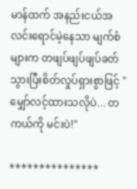မာန်ထက် အနည်းငယ်အလင်းရောင်မဲ့နေသာ မျက်စံများက တဖျပ်ဖျပ်ဖျပ်ခတ်သွားပြီးစိတ်လှုပ်ရှားစွာဖြင့် "မျှော်လင့်ထားသလိုပဲ... တကယ်ကို မင်းပဲ!"

***************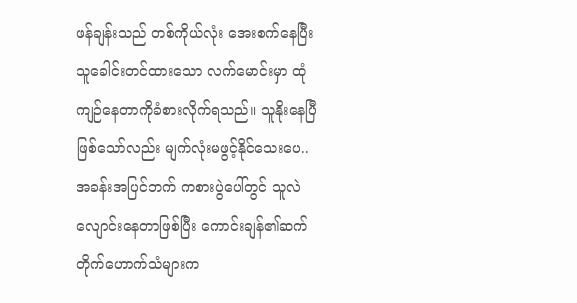ဖန်ချန်းသည် တစ်ကိုယ်လုံး အေးစက်နေပြီး သူခေါင်းတင်ထားသော လက်မောင်းမှာ ထုံကျဉ်နေတာကိုခံစားလိုက်ရသည်။ သူနိုးနေပြီဖြစ်သော်လည်း မျက်လုံးမဖွင့်နိုင်သေးပေ.. အခန်းအပြင်ဘက် ကစားပွဲပေါ်တွင် သူလဲလျောင်းနေတာဖြစ်ပြီး ကောင်းချန်၏ဆက်တိုက်ဟောက်သံများက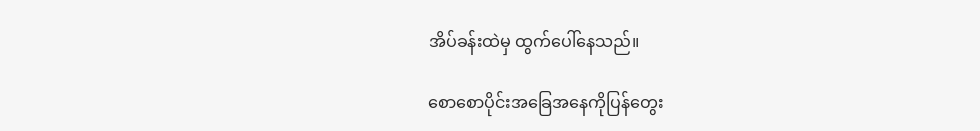အိပ်ခန်းထဲမှ ထွက်ပေါ်နေသည်။

စောစောပိုင်းအခြေအနေကိုပြန်တွေး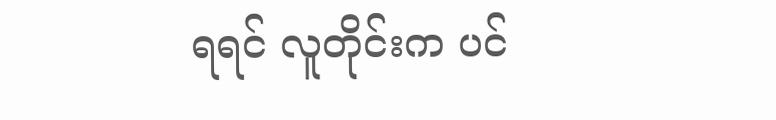ရရင် လူတိုင်းက ပင်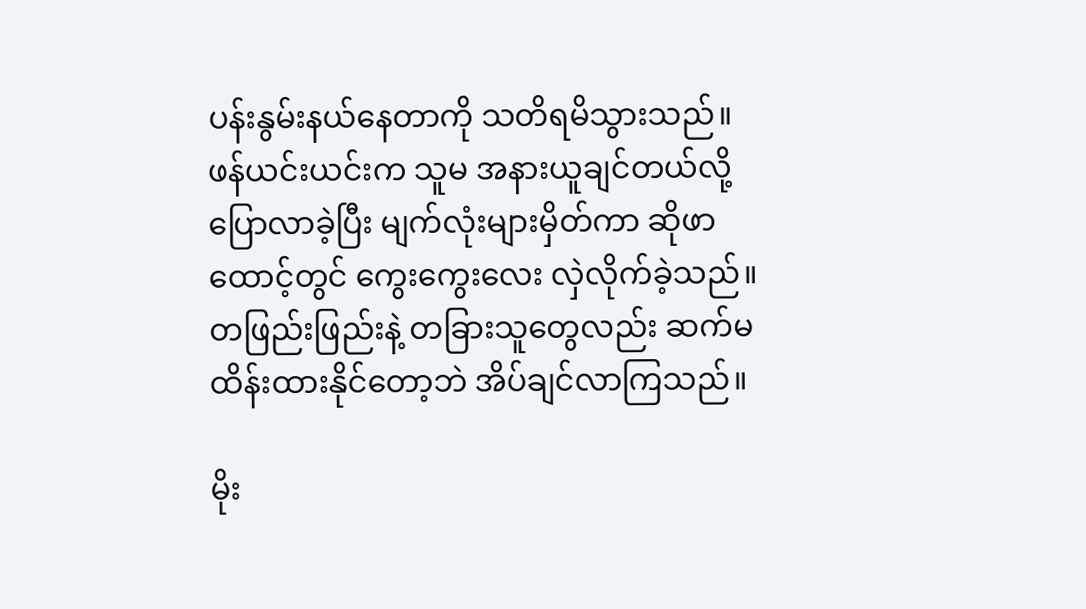ပန်းနွမ်းနယ်နေတာကို သတိရမိသွားသည်။ ဖန်ယင်းယင်းက သူမ အနားယူချင်တယ်လို့ ပြောလာခဲ့ပြီး မျက်လုံးများမှိတ်ကာ ဆိုဖာထောင့်တွင် ကွေးကွေးလေး လှဲလိုက်ခဲ့သည်။ တဖြည်းဖြည်းနဲ့ တခြားသူတွေလည်း ဆက်မထိန်းထားနိုင်တော့ဘဲ အိပ်ချင်လာကြသည်။

မိုး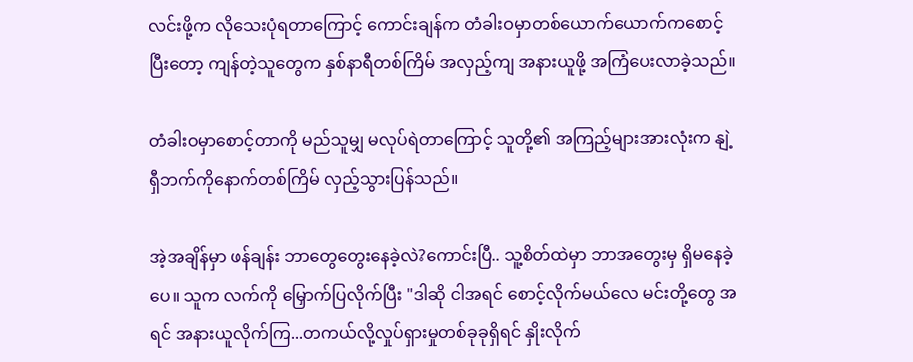လင်းဖို့က လိုသေးပုံရတာကြောင့် ကောင်းချန်က တံခါးဝမှာတစ်ယောက်ယောက်ကစောင့်ပြီးတော့ ကျန်တဲ့သူတွေက နှစ်နာရီတစ်ကြိမ် အလှည့်ကျ အနားယူဖို့ အကြံပေးလာခဲ့သည်။

တံခါးဝမှာစောင့်တာကို မည်သူမျှ မလုပ်ရဲတာကြောင့် သူတို့၏ အကြည့်များအားလုံးက နျဲ့ရှီဘက်ကိုနောက်တစ်ကြိမ် လှည့်သွားပြန်သည်။

အဲ့အချိန်မှာ ဖန်ချန်း ဘာတွေတွေးနေခဲ့လဲ?ကောင်းပြီ.. သူ့စိတ်ထဲမှာ ဘာအတွေးမှ ရှိမနေခဲ့ပေ။ သူက လက်ကို မြှောက်ပြလိုက်ပြီး "ဒါဆို ငါအရင် စောင့်လိုက်မယ်လေ မင်းတို့တွေ အရင် အနားယူလိုက်ကြ...တကယ်လို့လှုပ်ရှားမှုတစ်ခုခုရှိရင် နှိုးလိုက်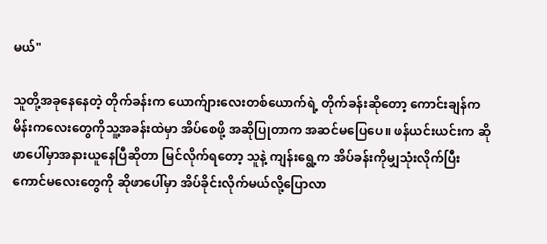မယ်"

သူတို့အခုနေနေတဲ့ တိုက်ခန်းက ယောက်ျားလေးတစ်ယောက်ရဲ့ တိုက်ခန်းဆိုတော့ ကောင်းချန်က မိန်းကလေးတွေကိုသူ့အခန်းထဲမှာ အိပ်စေဖို့ အဆိုပြုတာက အဆင်မပြေပေ။ ဖန်ယင်းယင်းက ဆိုဖာပေါ်မှာအနားယူနေပြီဆိုတာ မြင်လိုက်ရတော့ သူနဲ့ ကျန်းရွေ့က အိပ်ခန်းကိုမျှသုံးလိုက်ပြီး ကောင်မလေးတွေကို ဆိုဖာပေါ်မှာ အိပ်ခိုင်းလိုက်မယ်လို့ပြောလာ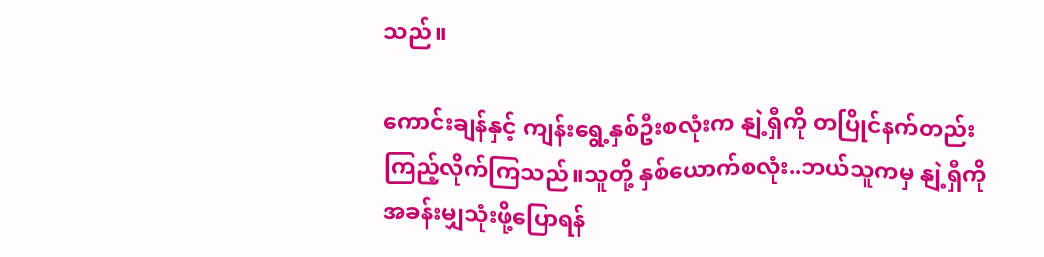သည်။

ကောင်းချန်နှင့် ကျန်းရွေ့နှစ်ဦးစလုံးက နျဲ့ရှီကို တပြိုင်နက်တည်း ကြည့်လိုက်ကြသည်။သူတို့ နှစ်ယောက်စလုံး..ဘယ်သူကမှ နျဲ့ရှီကို အခန်းမျှသုံးဖို့ပြောရန်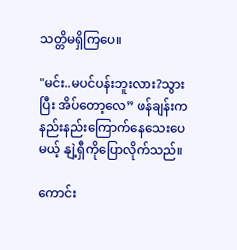သတ္တိမရှိကြပေ။

"မင်း..မပင်ပန်းဘူးလား?သွားပြီး အိပ်တော့လေ” ဖန်ချန်းက နည်းနည်းကြောက်နေသေးပေမယ့် နျဲ့ရှီကိုပြောလိုက်သည်။

ကောင်း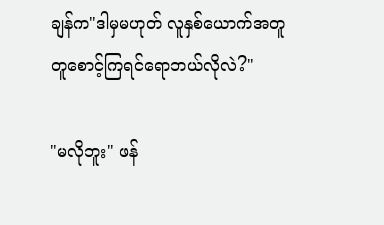ချန်က"ဒါမှမဟုတ် လူနှစ်ယောက်အတူတူစောင့်ကြရင်ရောဘယ်လိုလဲ?"

"မလိုဘူး" ဖန်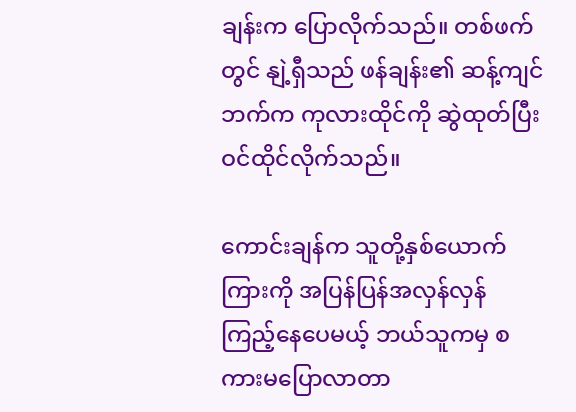ချန်းက ပြောလိုက်သည်။ တစ်ဖက်တွင် နျဲ့ရှီသည် ဖန်ချန်း၏ ဆန့်ကျင်ဘက်က ကုလားထိုင်ကို ဆွဲထုတ်ပြီး ဝင်ထိုင်လိုက်သည်။

ကောင်းချန်က သူတို့နှစ်ယောက်ကြားကို အပြန်ပြန်အလှန်လှန် ကြည့်နေပေမယ့် ဘယ်သူကမှ စကားမပြောလာတာ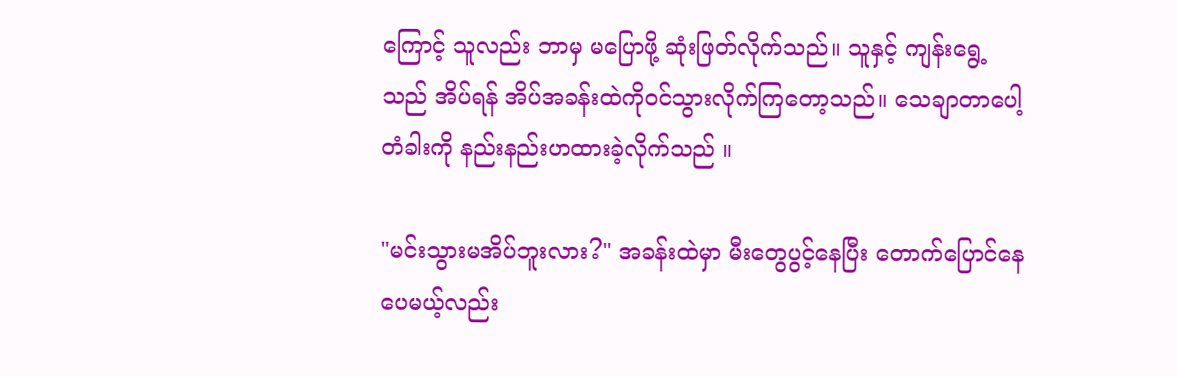ကြောင့် သူလည်း ဘာမှ မပြောဖို့ ဆုံးဖြတ်လိုက်သည်။ သူနှင့် ကျန်းရွေ့သည် အိပ်ရန် အိပ်အခန်းထဲကိုဝင်သွားလိုက်ကြတော့သည်။ သေချာတာပေါ့ တံခါးကို နည်းနည်းဟထားခဲ့လိုက်သည် ။

"မင်းသွားမအိပ်ဘူးလား?" အခန်းထဲမှာ မီးတွေပွင့်နေပြီး တောက်ပြောင်နေပေမယ့်လည်း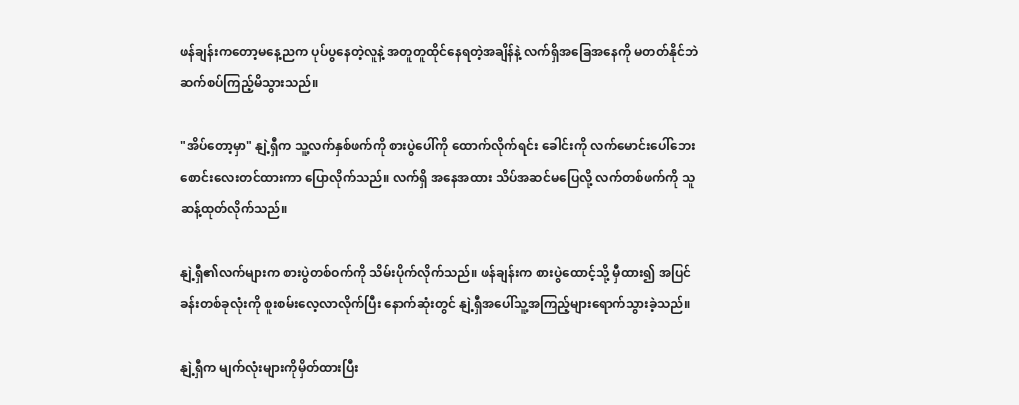ဖန်ချန်းကတော့မနေ့ညက ပုပ်ပွနေတဲ့လူနဲ့ အတူတူထိုင်နေရတဲ့အချိန်နဲ့ လက်ရှိအခြေအနေကို မတတ်နိုင်ဘဲဆက်စပ်ကြည့်မိသွားသည်။

"အိပ်တော့မှာ" နျဲ့ရှီက သူ့လက်နှစ်ဖက်ကို စားပွဲပေါ်ကို ထောက်လိုက်ရင်း ခေါင်းကို လက်မောင်းပေါ်ဘေးစောင်းလေးတင်ထားကာ ပြောလိုက်သည်။ လက်ရှိ အနေအထား သိပ်အဆင်မပြေလို့ လက်တစ်ဖက်ကို သူဆန့်ထုတ်လိုက်သည်။

နျဲ့ရှီ၏လက်များက စားပွဲတစ်ဝက်ကို သိမ်းပိုက်လိုက်သည်။ ဖန်ချန်းက စားပွဲထောင့်သို့ မှီထား၍ အပြင်ခန်းတစ်ခုလုံးကို စူးစမ်းလေ့လာလိုက်ပြီး နောက်ဆုံးတွင် နျဲ့ရှီအပေါ်သူ့အကြည့်များရောက်သွားခဲ့သည်။

နျဲ့ရှီက မျက်လုံးများကိုမှိတ်ထားပြီး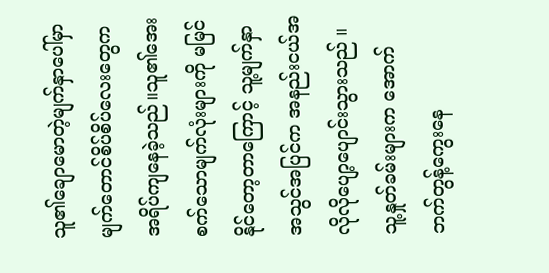သူ၏ချောမောတဲ့မျက်နှာပေါ်မှာ မျက်တောင်စိပ်စိပ်လေးတွေကအရိပ်ကျနေခဲ့သည်။သူ၏အေးစက်သောမျက်လုံးများကို မမြင်နိုင်တော့တာကြောင့် သူ့မျက်နှာအသွင်အပြင်က အနည်းငယ်အလိုလိုပျော့ပျောင်းသွားသည် ။ သူ့နှုတ်ခမ်းများက အောက်ဘက်တွန့်ကွေးနေ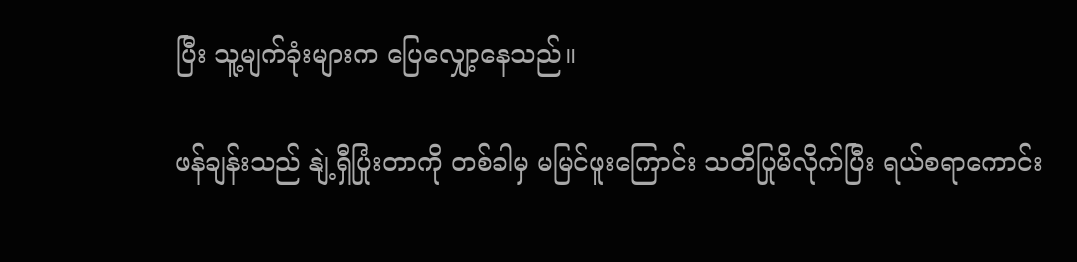ပြီး သူ့မျက်ခုံးများက ပြေလျှော့နေသည်။

ဖန်ချန်းသည် နျဲ့ရှီပြုံးတာကို တစ်ခါမှ မမြင်ဖူးကြောင်း သတိပြုမိလိုက်ပြီး ရယ်စရာကောင်း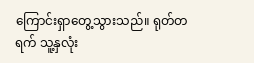ကြောင်းရှာတွေ့သွားသည်။ ရုတ်တရက် သူ့နှလုံး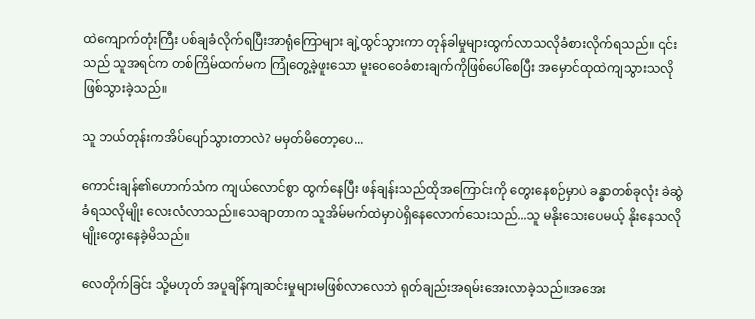ထဲကျောက်တုံးကြီး ပစ်ချခံလိုက်ရပြီးအာရုံကြောများ ချဲ့ထွင်သွားကာ တုန်ခါမှုများထွက်လာသလိုခံစားလိုက်ရသည်။ ၎င်းသည် သူအရင်က တစ်ကြိမ်ထက်မက ကြုံတွေ့ခဲ့ဖူးသော မူးဝေဝေခံစားချက်ကိုဖြစ်ပေါ်စေပြီး အမှောင်ထုထဲကျသွားသလိုဖြစ်သွားခဲ့သည်။

သူ ဘယ်တုန်းကအိပ်ပျော်သွားတာလဲ? မမှတ်မိတော့ပေ...

ကောင်းချန်၏ဟောက်သံက ကျယ်လောင်စွာ ထွက်နေပြီး ဖန်ချန်းသည်ထိုအကြောင်းကို တွေးနေစဉ်မှာပဲ ခန္ဓာတစ်ခုလုံး ခဲဆွဲခံရသလိုမျိုး လေးလံလာသည်။သေချာတာက သူအိမ်မက်ထဲမှာပဲရှိနေလောက်သေးသည်...သူ မနိုးသေးပေမယ့် နိုးနေသလိုမျိုးတွေးနေခဲ့မိသည်။

လေတိုက်ခြင်း သို့မဟုတ် အပူချိန်ကျဆင်းမှုများမဖြစ်လာလေဘဲ ရုတ်ချည်းအရမ်းအေးလာခဲ့သည်။အအေး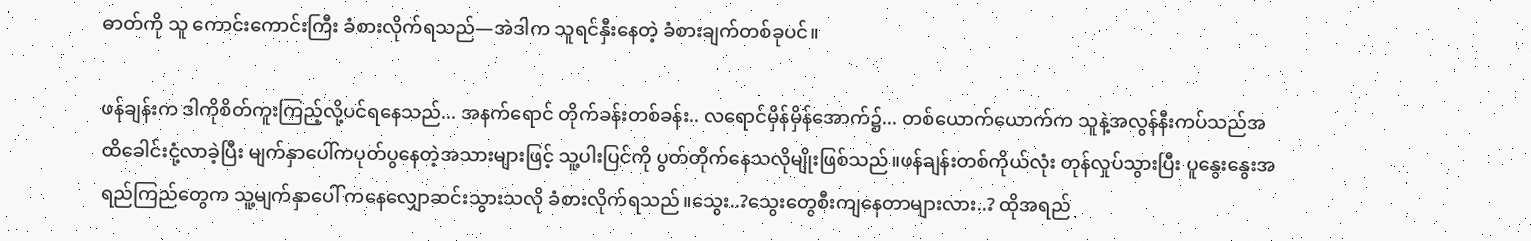ဓာတ်ကို သူ ကောင်းကောင်းကြီး ခံစားလိုက်ရသည်—အဲဒါက သူရင်နှီးနေတဲ့ ခံစားချက်တစ်ခုပင်။

ဖန်ချန်းက ဒါကိုစိတ်ကူးကြည့်လို့ပင်ရနေသည်... အနက်ရောင် တိုက်ခန်းတစ်ခန်း.. လရောင်မှိန်မှိန်အောက်၌... တစ်ယောက်ယောက်က သူနဲ့အလွန်နီးကပ်သည်အထိခေါင်းငုံ့လာခဲ့ပြီး မျက်နှာပေါ်ကပုတ်ပွနေတဲ့အသားများဖြင့် သူ့ပါးပြင်ကို ပွတ်တိုက်နေသလိုမျိုးဖြစ်သည်။ဖန်ချန်းတစ်ကိုယ်လုံး တုန်လှုပ်သွားပြီး ပူနွေးနွေးအရည်ကြည်တွေက သူ့မျက်နှာပေါ် ကနေလျှောဆင်းသွားသလို ခံစားလိုက်ရသည်။သွေး..?သွေးတွေစီးကျနေတာများလား..? ထိုအရည်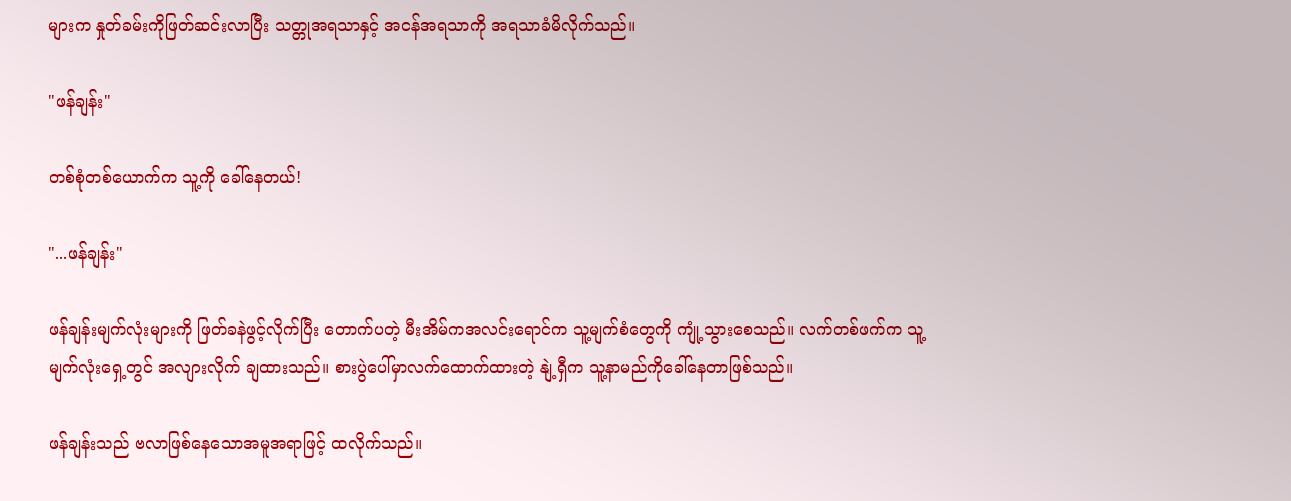များက နှုတ်ခမ်းကိုဖြတ်ဆင်းလာပြီး သတ္တုအရသာနှင့် အငန်အရသာကို အရသာခံမိလိုက်သည်။

"ဖန်ချန်း"

တစ်စုံတစ်ယောက်က သူ့ကို ခေါ်နေတယ်!

"...ဖန်ချန်း"

ဖန်ချန်းမျက်လုံးများကို ဖြတ်ခနဲဖွင့်လိုက်ပြီး တောက်ပတဲ့ မီးအိမ်ကအလင်းရောင်က သူ့မျက်စံတွေကို ကျုံ့သွားစေသည်။ လက်တစ်ဖက်က သူ့မျက်လုံးရှေ့တွင် အလျားလိုက် ချထားသည်။ စားပွဲပေါ်မှာလက်ထောက်ထားတဲ့ နျဲ့ရှီက သူ့နာမည်ကိုခေါ်နေတာဖြစ်သည်။

ဖန်ချန်းသည် ဗလာဖြစ်နေသောအမူအရာဖြင့် ထလိုက်သည်။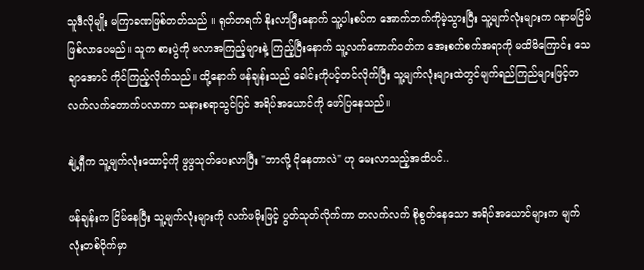သူဒီလိုမျိုး မကြာခဏဖြစ်တတ်သည် ။ ရုတ်တရက် နိုးလာပြီးနောက် သူ့ပါးစပ်က အောက်ဘက်ကိုမဲ့သွားပြီး သူ့မျက်လုံးများက ဂနာမငြိမ်ဖြစ်လာပေမည်။ သူက စားပွဲကို ဗလာအကြည့်များနဲ့ ကြည့်ပြီးနောက် သူ့လက်ကောက်ဝတ်က အေးစက်စက်အရာကို မထိမိကြောင်း သေချာအောင် ကိုင်ကြည့်လိုက်သည်။ ထို့နောက် ဖန်ချန်းသည် ခေါင်းကိုပင့်တင်လိုက်ပြီး သူ့မျက်လုံးများထဲတွင်မျက်ရည်ကြည်များဖြင့်တလက်လက်တောက်ပလာကာ သနားစရာသွင်ပြင် အရိပ်အယောင်ကို ဖော်ပြနေသည်။

နျဲ့ရှီက သူ့မျက်လုံးထောင့်ကို ဖွဖွသုတ်ပေးလာပြီး "ဘာလို့ ငိုနေတာလဲ" ဟု မေးလာသည့်အထိပင်..

ဖန်ချန်းက ငြိမ်နေပြီး သူ့မျက်လုံးများကို လက်ဖမိုးဖြင့် ပွတ်သုတ်လိုက်ကာ တလက်လက် စိုစွတ်နေသော အရိပ်အယောင်များက မျက်လုံးတစ်ဝိုက်မှာ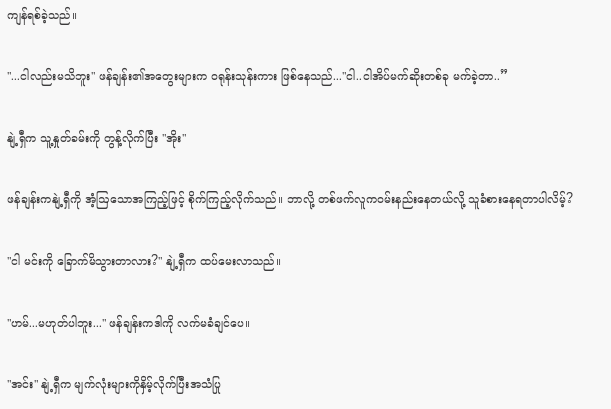ကျန်ရစ်ခဲ့သည်။

"...ငါလည်းမသိဘူး" ဖန်ချန်း၏အတွေးများက ဝရုန်းသုန်းကား ဖြစ်နေသည်..."ငါ..ငါအိပ်မက်ဆိုးတစ်ခု မက်ခဲ့တာ..”

နျဲ့ရှီက သူ့နှုတ်ခမ်းကို တွန့်လိုက်ပြီး "အိုး"

ဖန်ချန်းကနျဲ့ရှီကို အံ့ဩသောအကြည့်ဖြင့် စိုက်ကြည့်လိုက်သည်။ ဘာလို့ တစ်ဖက်လူကဝမ်းနည်းနေတယ်လို့ သူခံစားနေရတာပါလိမ့်?

"ငါ မင်းကို ခြောက်မိသွားတာလား?" နျဲ့ရှီက ထပ်မေးလာသည်။

"ဟမ်...မဟုတ်ပါဘူး..." ဖန်ချန်းကဒါကို လက်မခံချင်ပေ။

"အင်း" နျဲ့ရှီက မျက်လုံးများကိုနှိမ့်လိုက်ပြီးအသံပြု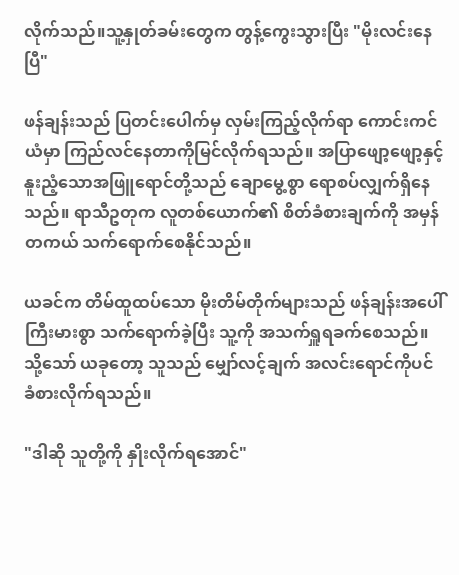လိုက်သည်။သူ့နှုတ်ခမ်းတွေက တွန့်ကွေးသွားပြီး "မိုးလင်းနေပြီ"

ဖန်ချန်းသည် ပြတင်းပေါက်မှ လှမ်းကြည့်လိုက်ရာ ကောင်းကင်ယံမှာ ကြည်လင်နေတာကိုမြင်လိုက်ရသည်။ အပြာဖျော့ဖျော့နှင့်နူးညံ့သောအဖြူရောင်တို့သည် ချောမွေ့စွာ ရောစပ်လျှက်ရှိနေသည်။ ရာသီဥတုက လူတစ်ယောက်၏ စိတ်ခံစားချက်ကို အမှန်တကယ် သက်ရောက်စေနိုင်သည်။

ယခင်က တိမ်ထူထပ်သော မိုးတိမ်တိုက်များသည် ဖန်ချန်းအပေါ် ကြီးမားစွာ သက်ရောက်ခဲ့ပြီး သူ့ကို အသက်ရှူရခက်စေသည်။ သို့သော် ယခုတော့ သူသည် မျှော်လင့်ချက် အလင်းရောင်ကိုပင် ခံစားလိုက်ရသည်။

"ဒါဆို သူတို့ကို နှိုးလိုက်ရအောင်"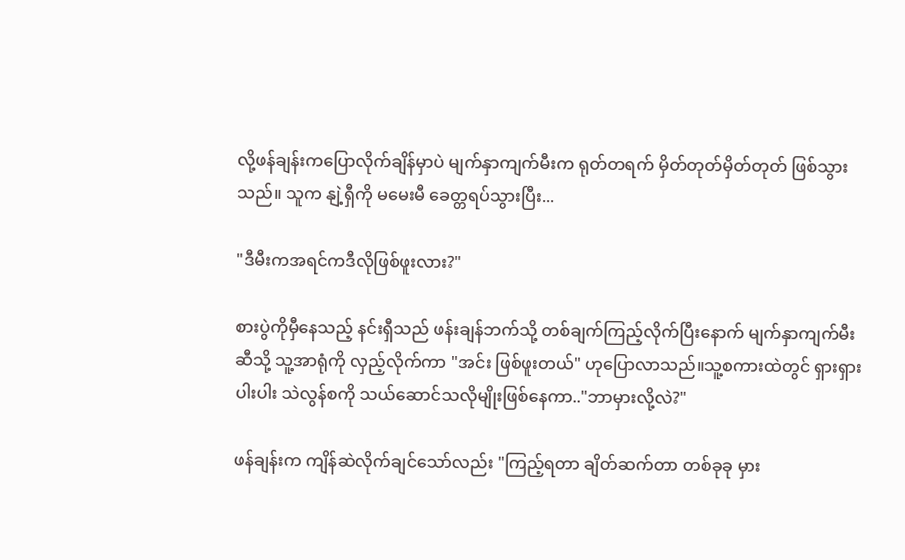လို့ဖန်ချန်းကပြောလိုက်ချိန်မှာပဲ မျက်နှာကျက်မီးက ရုတ်တရက် မှိတ်တုတ်မှိတ်တုတ် ဖြစ်သွားသည်။ သူက နျဲ့ရှီကို မမေးမီ ခေတ္တရပ်သွားပြီး...

"ဒီမီးကအရင်ကဒီလိုဖြစ်ဖူးလား?"

စားပွဲကိုမှီနေသည့် နင်းရှီသည် ဖန်းချန်ဘက်သို့ တစ်ချက်ကြည့်လိုက်ပြီးနောက် မျက်နှာကျက်မီးဆီသို့ သူ့အာရုံကို လှည့်လိုက်ကာ "အင်း ဖြစ်ဖူးတယ်" ဟုပြောလာသည်။သူ့စကားထဲတွင် ရှားရှားပါးပါး သဲလွန်စကို သယ်ဆောင်သလိုမျိုးဖြစ်နေကာ.."ဘာမှားလို့လဲ?"

ဖန်ချန်းက ကျိန်ဆဲလိုက်ချင်သော်လည်း "ကြည့်ရတာ ချိတ်ဆက်တာ တစ်ခုခု မှား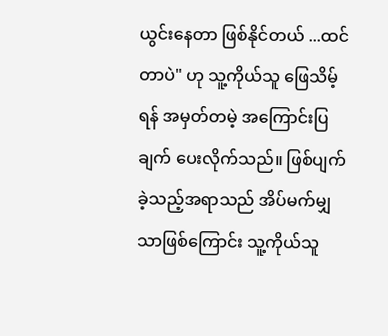ယွင်းနေတာ ဖြစ်နိုင်တယ် ...ထင်တာပဲ" ဟု သူ့ကိုယ်သူ ဖြေသိမ့်ရန် အမှတ်တမဲ့ အကြောင်းပြချက် ပေးလိုက်သည်။ ဖြစ်ပျက်ခဲ့သည့်အရာသည် အိပ်မက်မျှသာဖြစ်ကြောင်း သူ့ကိုယ်သူ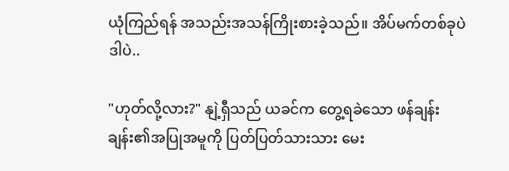ယုံကြည်ရန် အသည်းအသန်ကြိုးစားခဲ့သည်။ အိပ်မက်တစ်ခုပဲ ဒါပဲ..

"ဟုတ်လို့လား?" နျဲ့ရှီသည် ယခင်က တွေ့ရခဲသော ဖန်ချန်းချန်း၏အပြုအမူကို ပြတ်ပြတ်သားသား မေး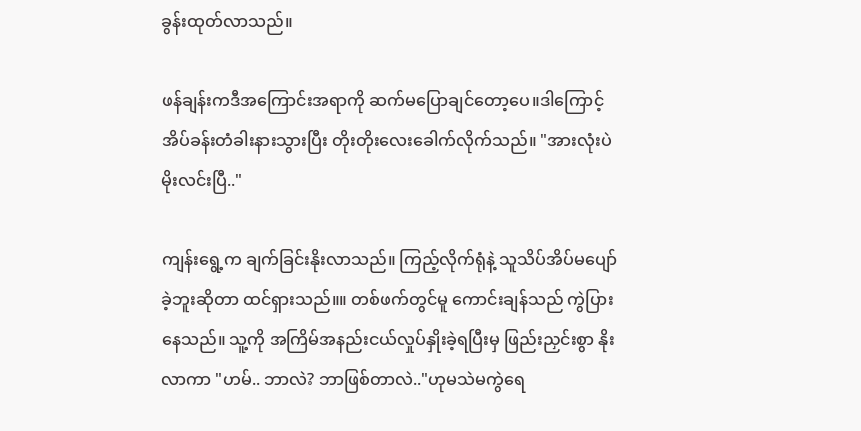ခွန်းထုတ်လာသည်။

ဖန်ချန်းကဒီအကြောင်းအရာကို ဆက်မပြောချင်တော့ပေ။ဒါကြောင့် အိပ်ခန်းတံခါးနားသွားပြီး တိုးတိုးလေးခေါက်လိုက်သည်။ "အားလုံးပဲမိုးလင်းပြီ.."

ကျန်းရွေ့က ချက်ခြင်းနိုးလာသည်။ ကြည့်လိုက်ရုံနဲ့ သူသိပ်အိပ်မပျော်ခဲ့ဘူးဆိုတာ ထင်ရှားသည်။။ တစ်ဖက်တွင်မူ ကောင်းချန်သည် ကွဲပြားနေသည်။ သူ့ကို အကြိမ်အနည်းငယ်လှုပ်နှိုးခဲ့ရပြီးမှ ဖြည်းညှင်းစွာ နိုးလာကာ "ဟမ်.. ဘာလဲ? ဘာဖြစ်တာလဲ.."ဟုမသဲမကွဲရေ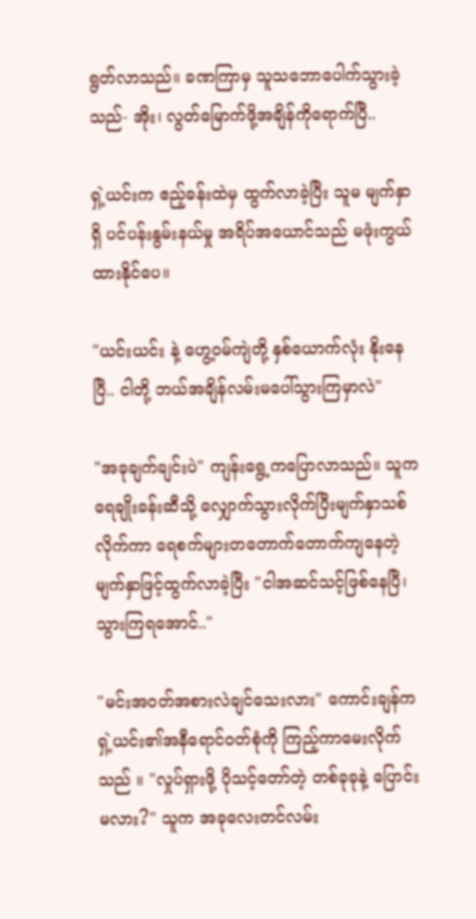ရွတ်လာသည်။ ခဏကြာမှ သူသဘောပေါက်သွားခဲ့သည်- အိုး၊ လွတ်မြောက်ဖို့အချိန်ကိုရောက်ပြီ..

ရှဲ့ယင်းက ဧည့်ခန်းထဲမှ ထွက်လာခဲ့ပြီး သူမ မျက်နှာရှိ ပင်ပန်းနွမ်းနယ်မှု အရိပ်အယောင်သည် မဖုံးကွယ်ထားနိုင်ပေ။

"ယင်းယင်း နဲ့ ဟွေ့ဝမ်ကျဲတို့ နှစ်ယောက်လုံး နိုးနေပြီ.. ငါတို့ ဘယ်အချိန်လမ်းမပေါ်သွားကြမှာလဲ"

"အခုချက်ချင်းပဲ" ကျန်းရွေ့ကပြောလာသည်။ သူကရေချိုးခန်းဆီသို့ လျှောက်သွားလိုက်ပြီးမျက်နှာသစ်လိုက်ကာ ရေစက်များတတောက်တောက်ကျနေတဲ့မျက်နှာဖြင့်ထွက်လာခဲ့ပြီး "ငါအဆင်သင့်ဖြစ်နေပြီ၊ သွားကြရအောင်.."

"မင်းအဝတ်အစားလဲချင်သေးလား" ကောင်းချန်က ရှဲ့ယင်း၏အနီရောင်ဝတ်စုံကို ကြည့်ကာမေးလိုက်သည် ။ "လှုပ်ရှားဖို့ ပိုသင့်တော်တဲ့ တစ်ခုခုနဲ့ ပြောင်းမလား?" သူက အခုလေးတင်လမ်း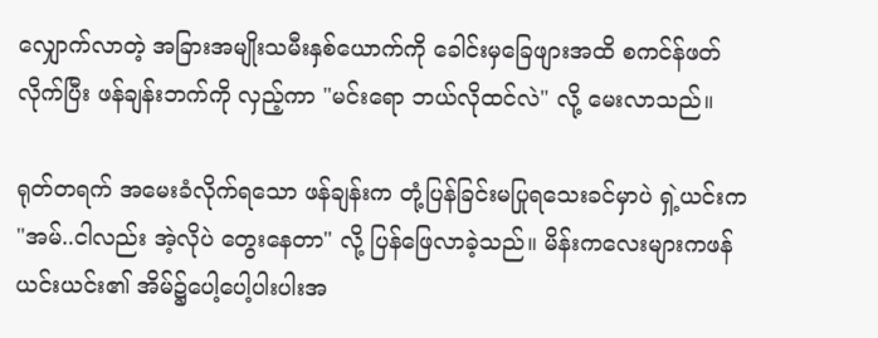လျှောက်လာတဲ့ အခြားအမျိုးသမီးနှစ်ယောက်ကို ခေါင်းမှခြေဖျားအထိ စကင်န်ဖတ်လိုက်ပြီး ဖန်ချန်းဘက်ကို လှည့်ကာ "မင်း‌ရော ဘယ်လိုထင်လဲ" လို့ မေးလာသည်။

ရုတ်တရက် အမေးခံလိုက်ရသော ဖန်ချန်းက တုံ့ပြန်ခြင်းမပြုရသေးခင်မှာပဲ ရှဲ့ယင်းက "အမ်..ငါလည်း အဲ့လိုပဲ တွေးနေတာ" လို့ ပြန်ဖြေလာခဲ့သည်။ မိန်းကလေးများကဖန်ယင်းယင်း၏ အိမ်၌ပေါ့ပေါ့ပါးပါးအ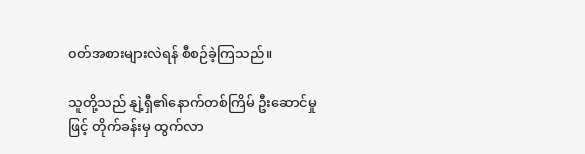၀တ်အစားများလဲရန် စီစဉ်ခဲ့ကြသည်။

သူတို့သည် နျဲ့ရှီ၏နောက်တစ်ကြိမ် ဦးဆောင်မှုဖြင့် တိုက်ခန်းမှ ထွက်လာ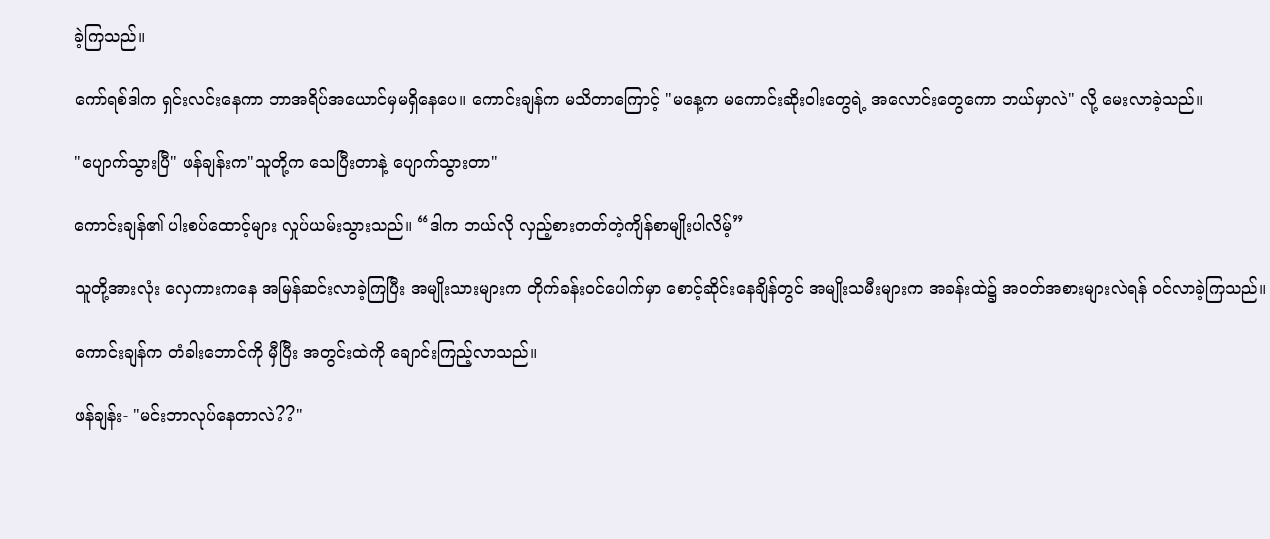ခဲ့ကြသည်။

ကော်ရစ်ဒါက ရှင်းလင်းနေကာ ဘာအရိပ်အယောင်မှမရှိနေပေ။ ကောင်းချန်က မသိတာကြောင့် "မနေ့က မကောင်းဆိုးဝါးတွေရဲ့ အလောင်းတွေကော ဘယ်မှာလဲ" လို့ မေးလာခဲ့သည်။

"ပျောက်သွားပြီ" ဖန်ချန်းက"သူတို့က သေပြီးတာနဲ့ ပျောက်သွားတာ"

ကောင်းချန်၏ ပါးစပ်ထောင့်များ လှုပ်ယမ်းသွားသည်။ “ဒါက ဘယ်လို လှည့်စားတတ်တဲ့ကျိန်စာမျိုးပါလိမ့်”

သူတို့အားလုံး လှေကားကနေ အမြန်ဆင်းလာခဲ့ကြပြီး အမျိုးသားများက တိုက်ခန်းဝင်ပေါက်မှာ စောင့်ဆိုင်းနေချိန်တွင် အမျိုးသမီးများက အခန်းထဲ၌ အဝတ်အစားများလဲရန် ဝင်လာခဲ့ကြသည်။

ကောင်းချန်က တံခါးဘောင်ကို မှီပြီး အတွင်းထဲကို ချောင်းကြည့်လာသည်။

ဖန်ချန်း- "မင်းဘာလုပ်နေတာလဲ??"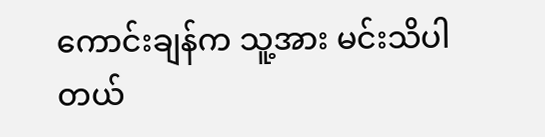ကောင်းချန်က သူ့အား မင်းသိပါတယ်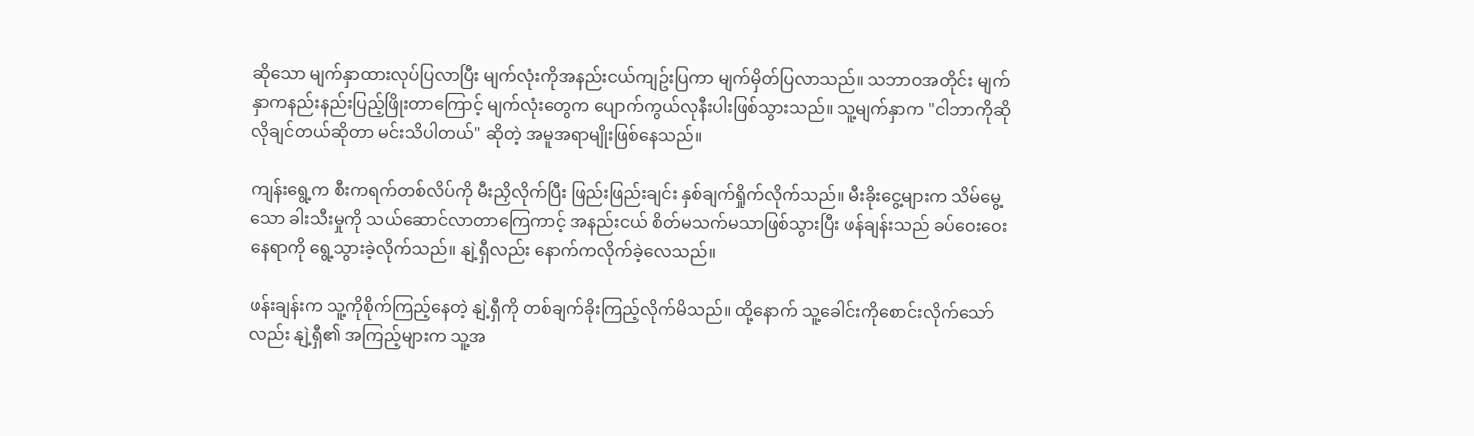ဆိုသော မျက်နှာထားလုပ်ပြလာပြီး မျက်လုံးကိုအနည်းငယ်ကျဥ်းပြကာ မျက်မှိတ်ပြလာသည်။ သဘာဝအတိုင်း မျက်နှာကနည်းနည်းပြည့်ဖြိုးတာကြောင့် မျက်လုံးတွေက ပျောက်ကွယ်လုနီးပါးဖြစ်သွားသည်။ သူ့မျက်နှာက "ငါဘာကိုဆိုလိုချင်တယ်ဆိုတာ မင်းသိပါတယ်" ဆိုတဲ့ အမူအရာမျိုးဖြစ်နေသည်။

ကျန်းရွေ့က စီးကရက်တစ်လိပ်ကို မီးညှိလိုက်ပြီး ဖြည်းဖြည်းချင်း နှစ်ချက်ရှိုက်လိုက်သည်။ မီးခိုးငွေ့များက သိမ်မွေ့သော ခါးသီးမှုကို သယ်ဆောင်လာတာကြေကာင့် အနည်းငယ် စိတ်မသက်မသာဖြစ်သွားပြီး ဖန်ချန်းသည် ခပ်ဝေးဝေးနေရာကို ရွေ့သွားခဲ့လိုက်သည်။ နျဲ့ရှီလည်း နောက်ကလိုက်ခဲ့လေသည်။

ဖန်းချန်းက သူ့ကိုစိုက်ကြည့်နေတဲ့ နျဲ့ရှီကို တစ်ချက်ခိုးကြည့်လိုက်မိသည်။ ထို့နောက် သူ့ခေါင်းကိုစောင်းလိုက်သော်လည်း နျဲ့ရှီ၏ အကြည့်များက သူ့အ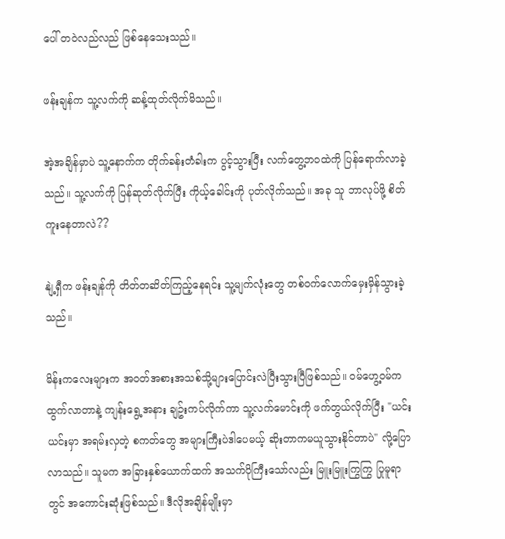ပေါ် တဝဲလည်လည် ဖြစ်နေသေးသည်။

ဖန်းချန်က သူ့လက်ကို ဆန့်ထုတ်လိုက်မိသည်။

အဲ့အချိန်မှာပဲ သူ့နောက်က တိုက်ခန်းတံခါးက ပွင့်သွားပြီး လက်တွေ့ဘဝထဲကို ပြန်ရောက်လာခဲ့သည်။ သူ့လက်ကို ပြန်ဆုတ်လိုက်ပြီး ကိုယ့်ခေါင်းကို ပုတ်လိုက်သည်။ အခု သူ ဘာလုပ်ဖို့ စိတ်ကူးနေတာလဲ??

နျဲ့ရှီက ဖန်းချန်ကို တိတ်တဆိတ်ကြည့်နေရင်း သူ့မျက်လုံးတွေ တစ်ဝက်လောက်မှေးမှိန်သွားခဲ့သည်။

မိန်းကလေးများက အဝတ်အစားအသစ်သို့များပြောင်းလဲပြီးသွားပြီဖြစ်သည်။ ဝမ်ဟွေ့ဝမ်ကထွက်လာတာနဲ့ ကျန်းရွေ့အနား ချဥ်းကပ်လိုက်ကာ သူ့လက်မောင်းကို ဖက်တွယ်လိုက်ပြီး "ယင်းယင်းမှာ အရမ်းလှတဲ့ စကတ်တွေ အများကြီးပဲဒါပေမယ့် ဆိုးတာကမယူသွားနိုင်တာပဲ" လို့ပြောလာသည်။ သူမက အခြားနှစ်ယောက်ထက် အသက်ပိုကြီးသော်လည်း မြူးမြူးကြွကြွ ပြုမူရာတွင် အကောင်းဆုံးဖြစ်သည်။ ဒီလိုအချိန်မျိုးမှာ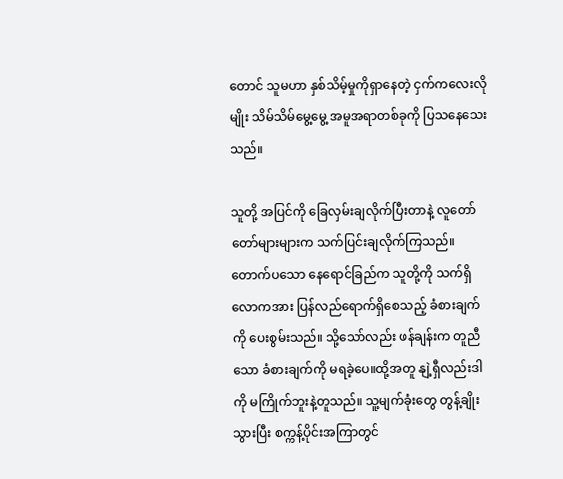တောင် သူမဟာ နှစ်သိမ့်မှုကိုရှာနေတဲ့ ငှက်ကလေးလိုမျိုး သိမ်သိမ်မွေ့မွေ့ အမူအရာတစ်ခုကို ပြသနေသေးသည်။

သူတို့ အပြင်ကို ခြေလှမ်းချလိုက်ပြီးတာနဲ့ လူတော်တော်များများက သက်ပြင်းချလိုက်ကြသည်။ တောက်ပသော နေရောင်ခြည်က သူတို့ကို သက်ရှိလောကအား ပြန်လည်ရောက်ရှိစေသည့် ခံစားချက်ကို ပေးစွမ်းသည်။ သို့သော်လည်း ဖန်ချန်းက တူညီသော ခံစားချက်ကို မရခဲ့ပေ။ထို့အတူ နျဲ့ရှီလည်းဒါကို မကြိုက်ဘူးနဲ့တူသည်။ သူ့မျက်ခုံးတွေ တွန့်ချိုးသွားပြီး စက္ကန့်ပိုင်းအကြာတွင်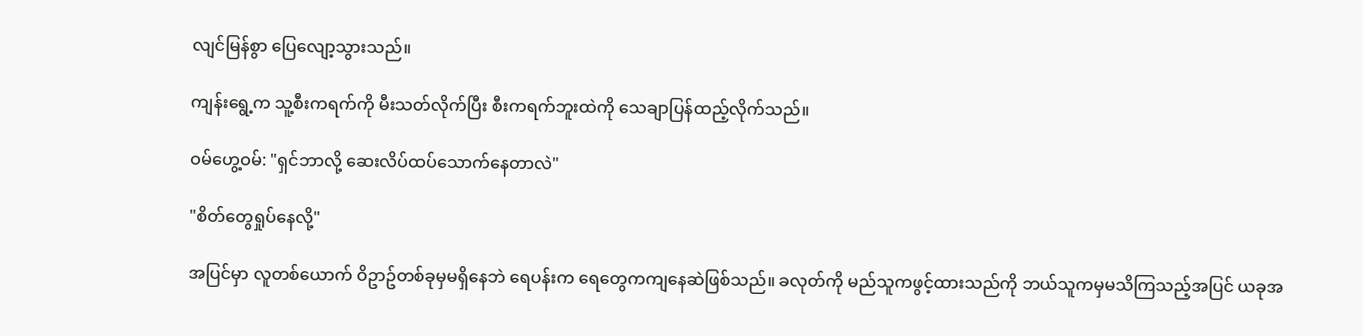လျင်မြန်စွာ ပြေလျော့သွားသည်။

ကျန်းရွေ့က သူ့စီးကရက်ကို မီးသတ်လိုက်ပြီး စီးကရက်ဘူးထဲကို သေချာပြန်ထည့်လိုက်သည်။

ဝမ်ဟွေ့ဝမ်: "ရှင်ဘာလို့ ဆေးလိပ်ထပ်သောက်နေတာလဲ"

"စိတ်တွေရှုပ်နေလို့"

အပြင်မှာ လူတစ်ယောက် ဝိဥာဥ်တစ်ခုမှမရှိနေဘဲ ရေပန်းက ရေတွေကကျနေဆဲဖြစ်သည်။ ခလုတ်ကို မည်သူကဖွင့်ထားသည်ကို ဘယ်သူကမှမသိကြသည့်အပြင် ယခုအ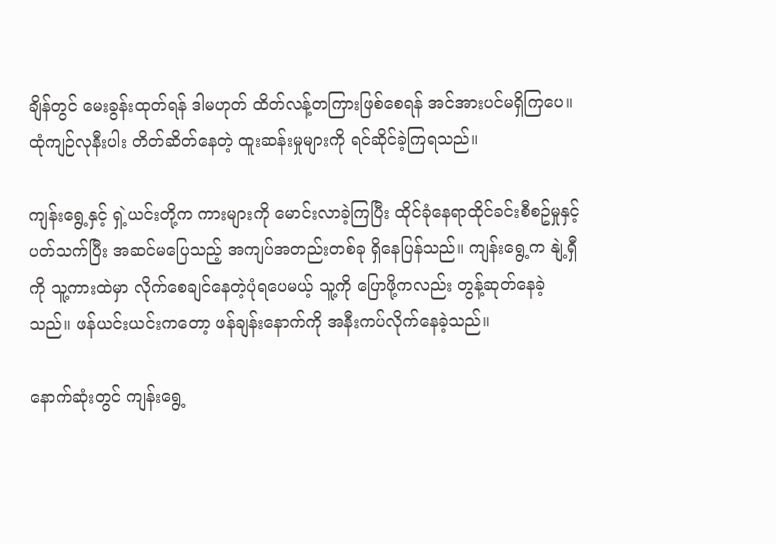ချိန်တွင် မေးခွန်းထုတ်ရန် ဒါမဟုတ် ထိတ်လန့်တကြားဖြစ်စေရန် အင်အားပင်မရှိကြပေ။ ထုံကျဉ်လုနီးပါး တိတ်ဆိတ်နေတဲ့ ထူးဆန်းမှုများကို ရင်ဆိုင်ခဲ့ကြရသည်။

ကျန်းရွေ့နှင့် ရှဲ့ယင်းတို့က ကားများကို မောင်းလာခဲ့ကြပြီး ထိုင်ခုံနေရာထိုင်ခင်းစီစဥ်မှုနှင့် ပတ်သက်ပြီး အဆင်မပြေသည့် အကျပ်အတည်းတစ်ခု ရှိနေပြန်သည်။ ကျန်းရွေ့က နျဲ့ရှီကို သူ့ကားထဲမှာ လိုက်စေချင်နေတဲ့ပုံရပေမယ့် သူ့ကို ပြောဖို့ကလည်း တွန့်ဆုတ်နေခဲ့သည်။ ဖန်ယင်းယင်းကတော့ ဖန်ချန်းနောက်ကို အနီးကပ်လိုက်နေခဲ့သည်။

နောက်ဆုံးတွင် ကျန်းရွေ့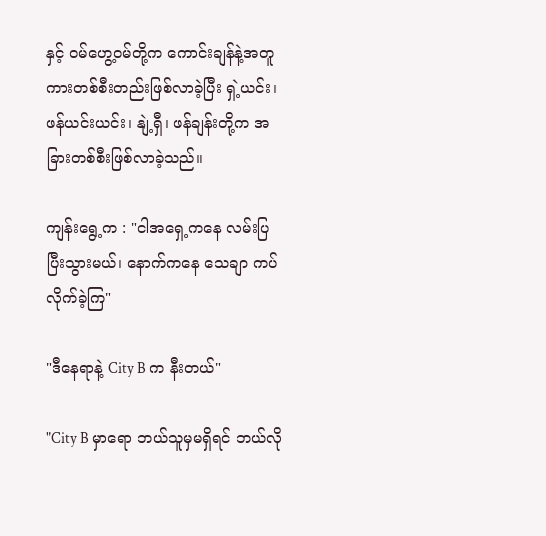နှင့် ဝမ်ဟွေ့ဝမ်တို့က ကောင်းချန်နဲ့အတူ ကားတစ်စီးတည်းဖြစ်လာခဲ့ပြီး ရှဲ့ယင်း၊ဖန်ယင်းယင်း၊ နျဲ့ရှီ၊ ဖန်ချန်းတို့က အခြားတစ်စီးဖြစ်လာခဲ့သည်။

ကျန်းရွေ့က : "ငါအရှေ့ကနေ လမ်းပြပြီးသွားမယ်၊ နောက်ကနေ သေချာ ကပ်လိုက်ခဲ့ကြ"

"ဒီနေရာနဲ့ City B က နီးတယ်"

"City B မှာရော ဘယ်သူမှမရှိရင် ဘယ်လို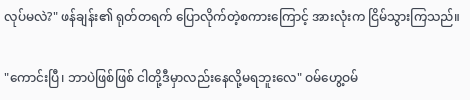လုပ်မလဲ?" ဖန်ချန်း၏ ရုတ်တရက် ပြောလိုက်တဲ့စကားကြောင့် အားလုံးက ငြိမ်သွားကြသည်။

"ကောင်းပြီ၊ ဘာပဲဖြစ်ဖြစ် ငါတို့ဒီမှာလည်းနေလို့မရဘူးလေ" ဝမ်ဟွေ့ဝမ်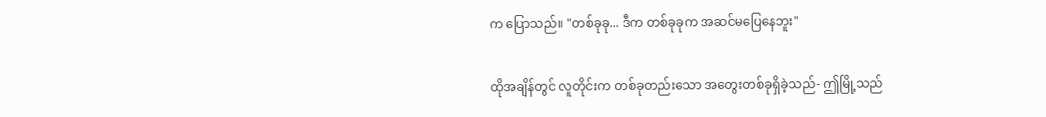က ပြောသည်။ "တစ်ခုခု... ဒီက တစ်ခုခုက အဆင်မပြေနေဘူး"

ထိုအချိန်တွင် လူတိုင်းက တစ်ခုတည်းသော အတွေးတစ်ခုရှိခဲ့သည်- ဤမြို့သည်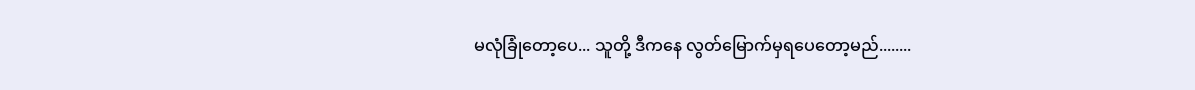မလုံခြုံတော့ပေ... သူတို့ ဒီကနေ လွတ်မြောက်မှရပေတော့မည်........